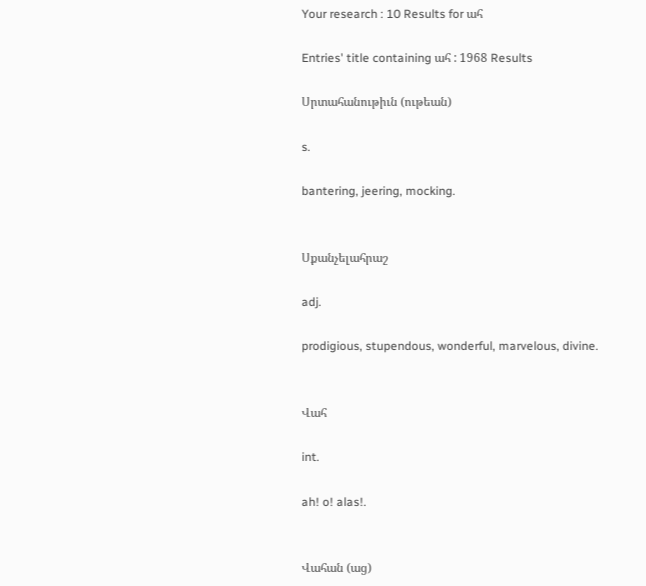Your research : 10 Results for ահ

Entries' title containing ահ : 1968 Results

Սրտահանութիւն (ութեան)

s.

bantering, jeering, mocking.


Սքանչելահրաշ

adj.

prodigious, stupendous, wonderful, marvelous, divine.


Վահ

int.

ah! o! alas!.


Վահան (աց)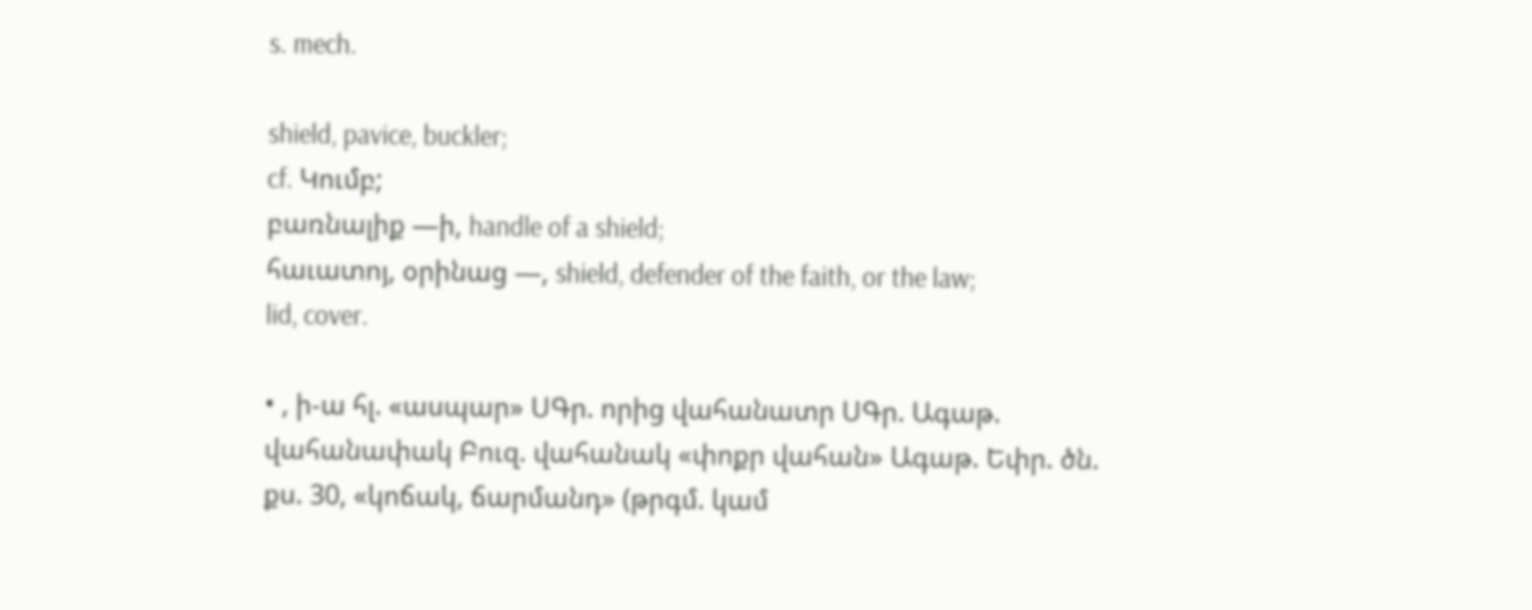s. mech.

shield, pavice, buckler;
cf. Կումբ;
բառնալիք —ի, handle of a shield;
հաւատոյ, օրինաց —, shield, defender of the faith, or the law;
lid, cover.

• , ի-ա հլ. «ասպար» ՍԳր. որից վահանատր ՍԳր. Ագաթ. վահանափակ Բուզ. վահանակ «փոքր վահան» Ագաթ. Եփր. ծն. քս. 30, «կոճակ, ճարմանդ» (թրգմ. կամ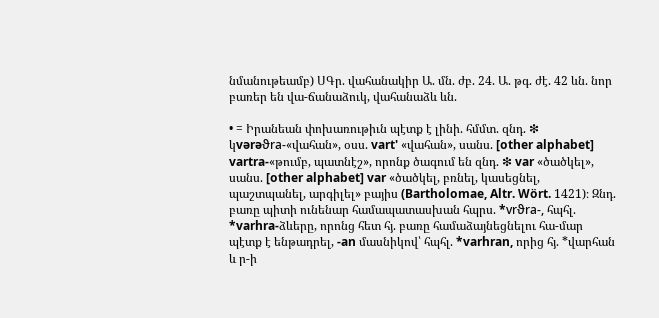նմանութեամբ) ՍԳր. վահանակիր Ա. մն. ժբ. 24. Ա. թգ. ժէ. 42 ևն. նոր բառեր են վա-ճանաձուկ, վահանաձև ևն.

• = Իրանեան փոխառութիւն պէտք է լինի. հմմտ. զնդ. ❇ կvərəϑra-«վահան», օսս. vart' «վահան», սանս. [other alphabet] vartra-«թումբ, պատնէշ», որոնք ծագում են զնդ. ❇ var «ծածկել», սանս. [other alphabet] var «ծածկել, բռնել, կասեցնել, պաշտպանել, արգիլել» բայիս (Bartholomae, Altr. Wört. 1421)։ Զնդ. բառը պիտի ունենար համապատասխան հպրս. *vrϑra-, հպհլ. *varhra-ձևերը, որոնց հետ հյ. բառը համաձայնեցնելու հա-մար պէտք է ենթադրել, -an մասնիկով՝ հպհլ. *varhran, որից հյ. *վարհան և ր-ի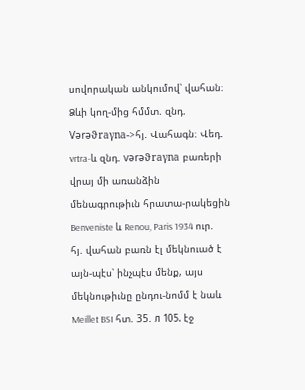սովորական անկումով՝ վահան։ Ձևի կող-մից հմմտ. զնդ. Vərəϑraγna->հյ. Վահագն։ Վեդ. vrtra-և զնդ. vərəϑraγna բառերի վրայ մի առանձին մենագրութիւն հրատա-րակեցին Benveniste և Renou, Paris 1934 ուր. հյ. վահան բառն էլ մեկնուած է այն-պէս՝ ինչպէս մենք, այս մեկնութիւնը ընդու-նոմմ է նաև Meillet BSI հտ. 35. л 105. էջ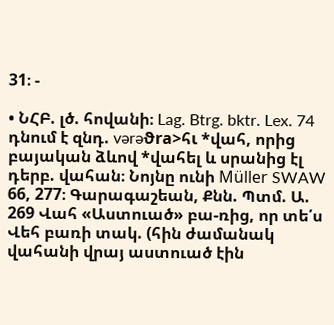31։ -

• ՆՀԲ. լծ. հովանի։ Lag. Btrg. bktr. Lex. 74 դնում է զնդ. vərəϑra>հι *վահ, որից բայական ձևով *վահել և սրանից էլ դերբ. վահան։ Նոյնը ունի Müller SWAW 66, 277։ Գարագաշեան, Քնն. Պտմ. Ա. 269 Վահ «Աստուած» բա-ռից, որ տե՛ս Վեհ բառի տակ. (հին ժամանակ վահանի վրայ աստուած էին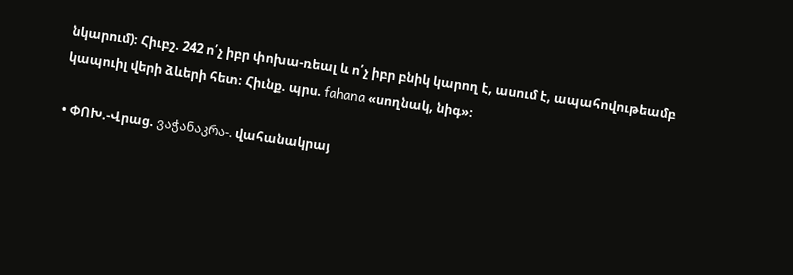նկարում)։ Հիւբշ. 242 ո՛չ իբր փոխա-ռեալ և ո՛չ իբր բնիկ կարող է, ասում է, ապահովութեամբ կապուիլ վերի ձևերի հետ։ Հիւնք. պրս. fahana «սողնակ, նիգ»։

• ՓՈԽ.-Վրաց. ვაჭანაკრა-. վահանակրայ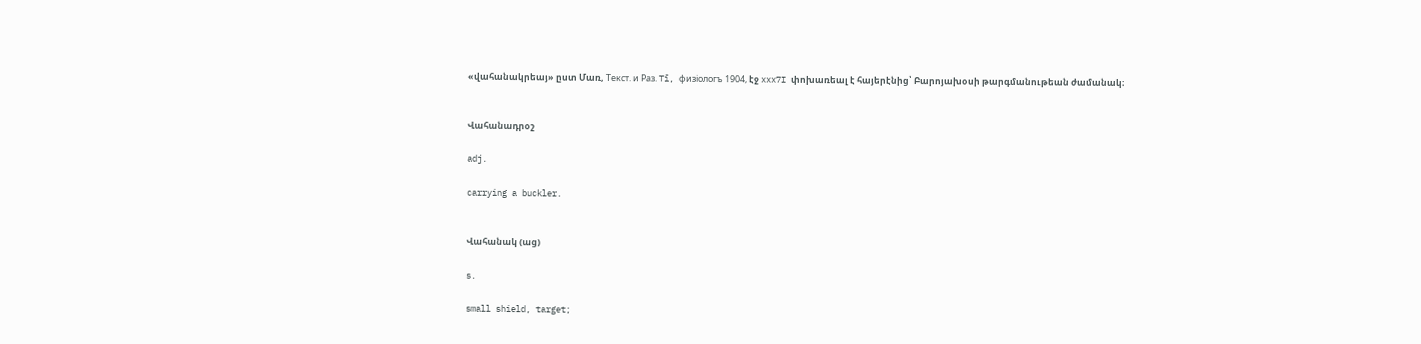«վահանակրեայ» ըստ Մառ, Teкст. и Paз. Tī, физiологъ 1904, էջ xxx7I փոխառեալ է հայերէնից՝ Բարոյախօսի թարգմանութեան ժամանակ։


Վահանադրօշ

adj.

carrying a buckler.


Վահանակ (աց)

s.

small shield, target;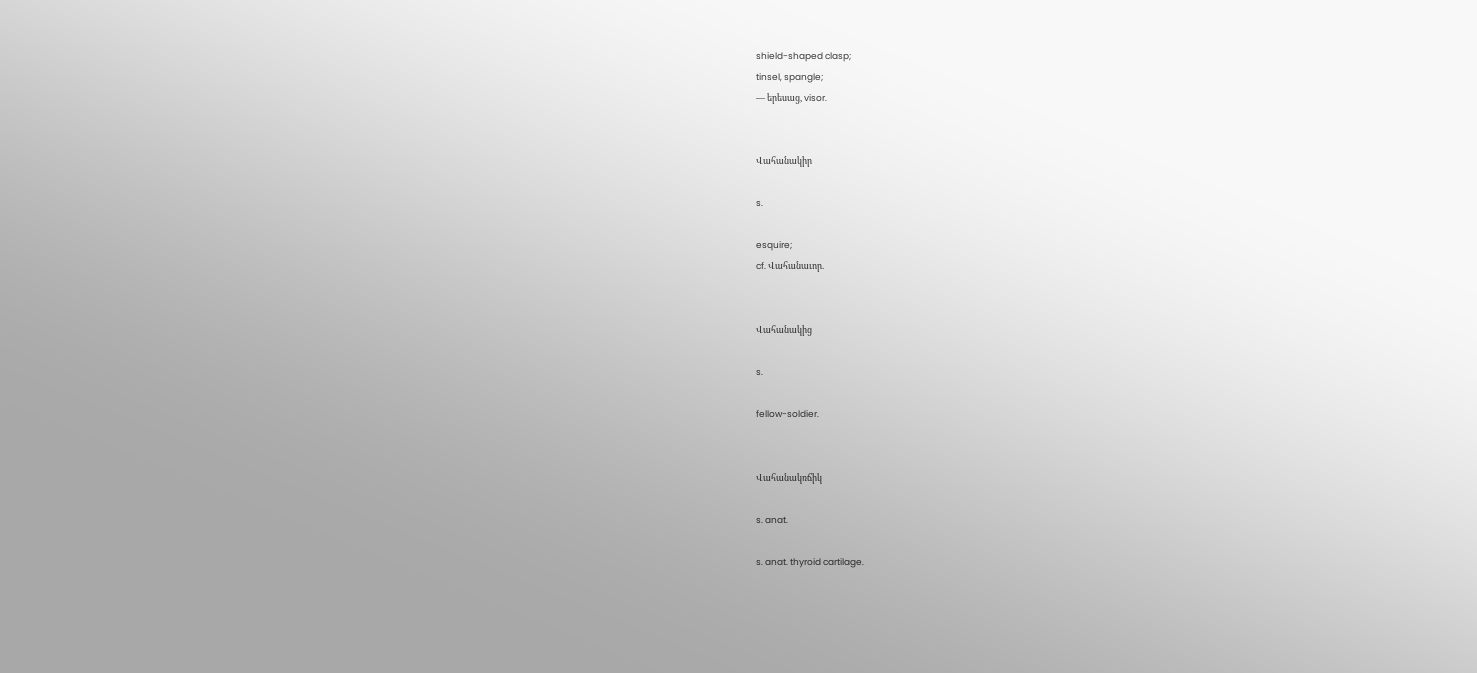shield-shaped clasp;
tinsel, spangle;
— երեսաց, visor.


Վահանակիր

s.

esquire;
cf. Վահանաւոր.


Վահանակից

s.

fellow-soldier.


Վահանակռճիկ

s. anat.

s. anat. thyroid cartilage.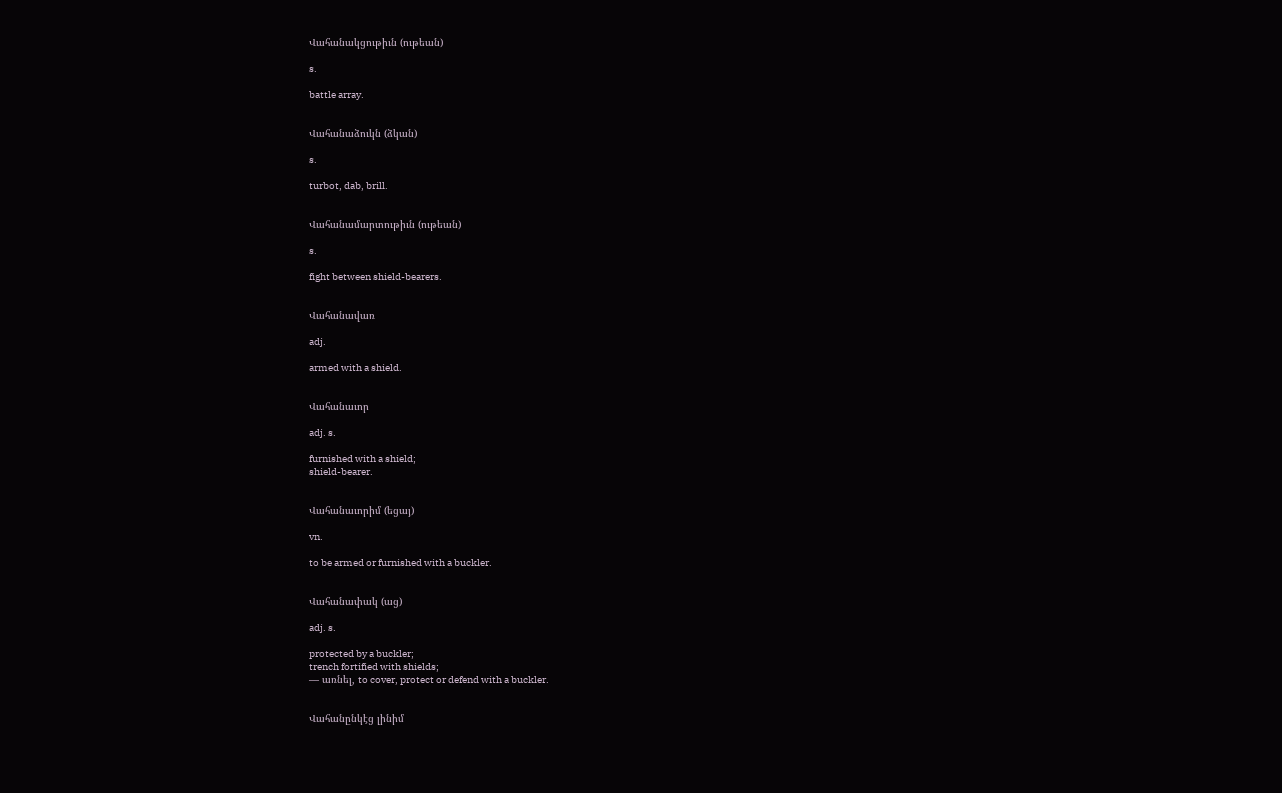Վահանակցութիւն (ութեան)

s.

battle array.


Վահանաձուկն (ձկան)

s.

turbot, dab, brill.


Վահանամարտութիւն (ութեան)

s.

fight between shield-bearers.


Վահանավառ

adj.

armed with a shield.


Վահանաւոր

adj. s.

furnished with a shield;
shield-bearer.


Վահանաւորիմ (եցայ)

vn.

to be armed or furnished with a buckler.


Վահանափակ (աց)

adj. s.

protected by a buckler;
trench fortified with shields;
— առնել, to cover, protect or defend with a buckler.


Վահանընկէց լինիմ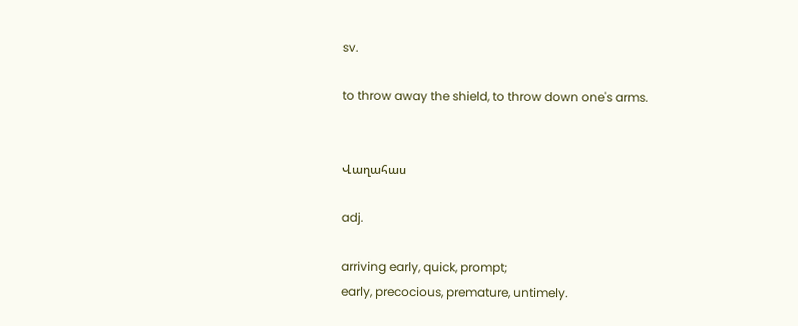sv.

to throw away the shield, to throw down one's arms.


Վաղահաս

adj.

arriving early, quick, prompt;
early, precocious, premature, untimely.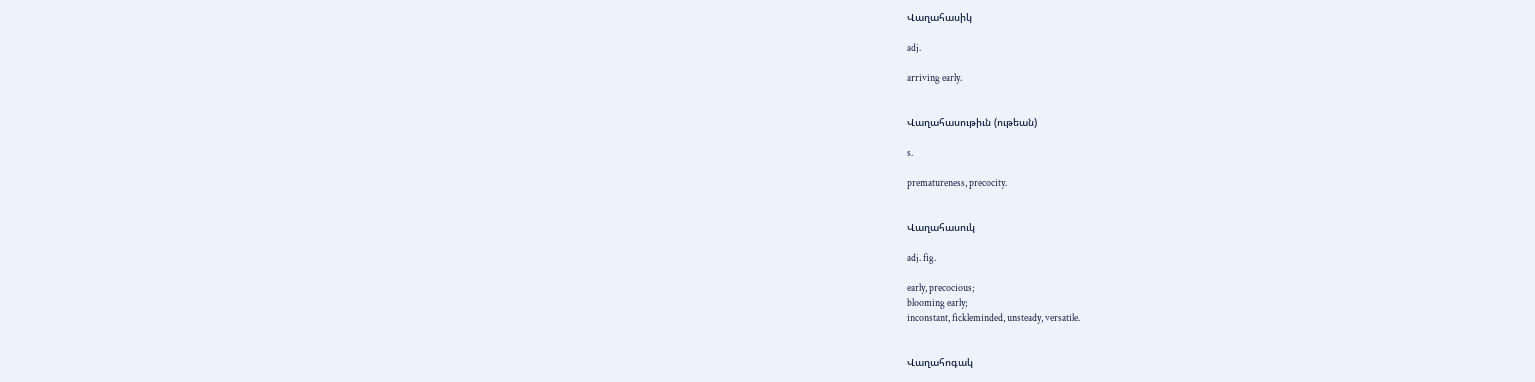Վաղահասիկ

adj.

arriving early.


Վաղահասութիւն (ութեան)

s.

prematureness, precocity.


Վաղահասուկ

adj. fig.

early, precocious;
blooming early;
inconstant, fickleminded, unsteady, versatile.


Վաղահոգակ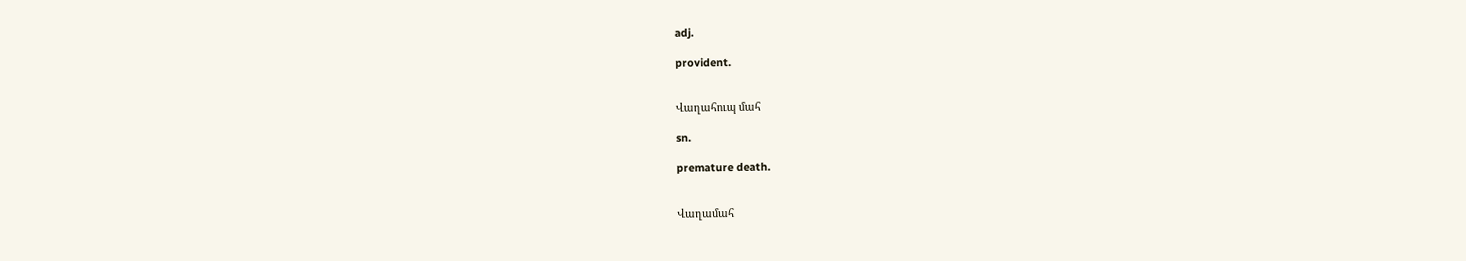adj.

provident.


Վաղահուպ մահ

sn.

premature death.


Վաղամահ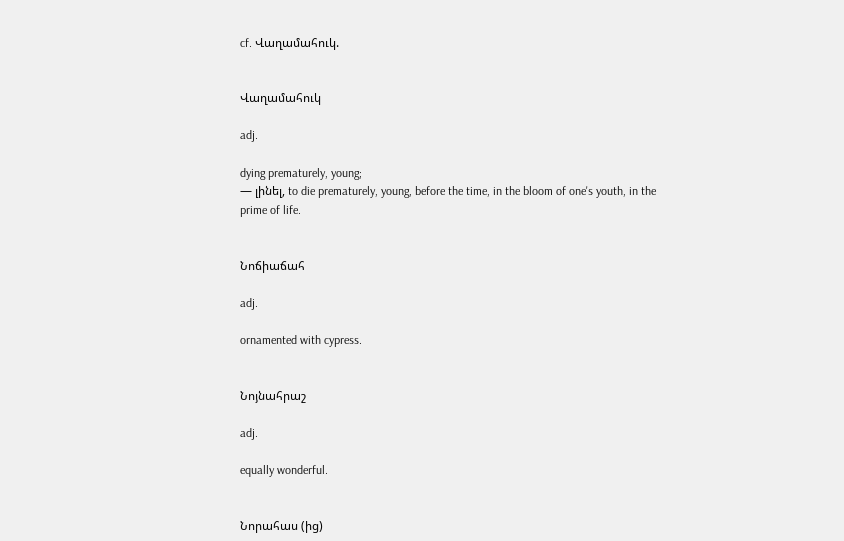cf. Վաղամահուկ.


Վաղամահուկ

adj.

dying prematurely, young;
— լինել, to die prematurely, young, before the time, in the bloom of one's youth, in the prime of life.


Նոճիաճահ

adj.

ornamented with cypress.


Նոյնահրաշ

adj.

equally wonderful.


Նորահաս (ից)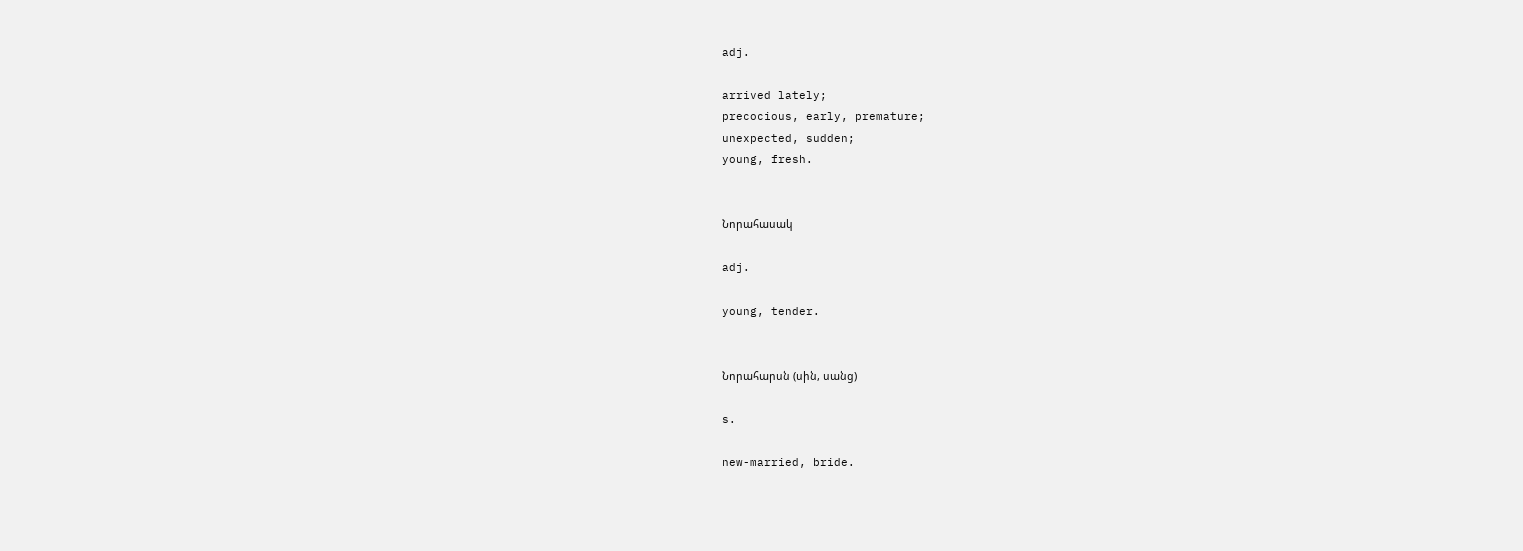adj.

arrived lately;
precocious, early, premature;
unexpected, sudden;
young, fresh.


Նորահասակ

adj.

young, tender.


Նորահարսն (սին, սանց)

s.

new-married, bride.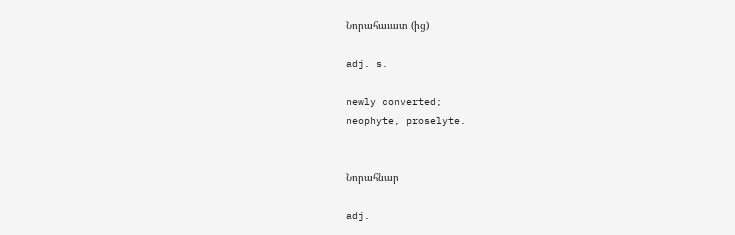Նորահաւատ (ից)

adj. s.

newly converted;
neophyte, proselyte.


Նորահնար

adj.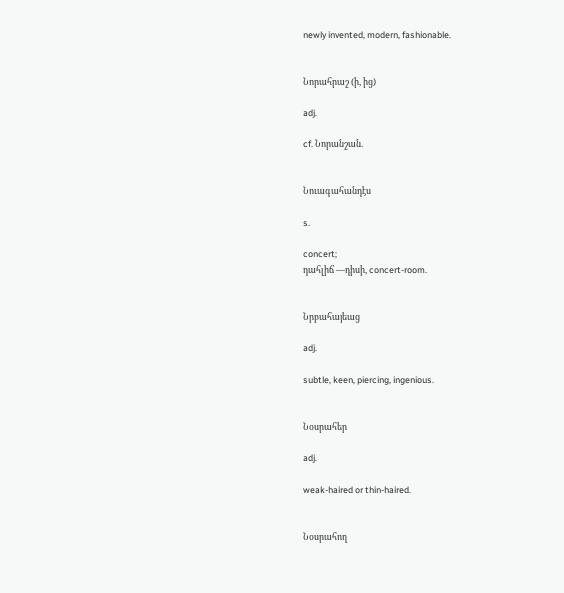newly invented, modern, fashionable.


Նորահրաշ (ի, ից)

adj.

cf. Նորանշան.


Նուագահանդէս

s.

concert;
դահլիճ —դիսի, concert-room.


Նրբահայեաց

adj.

subtle, keen, piercing, ingenious.


Նօսրահեր

adj.

weak-haired or thin-haired.


Նօսրահող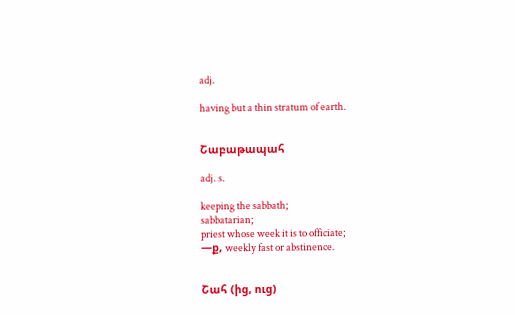adj.

having but a thin stratum of earth.


Շաբաթապահ

adj. s.

keeping the sabbath;
sabbatarian;
priest whose week it is to officiate;
—ք, weekly fast or abstinence.


Շահ (ից, ուց)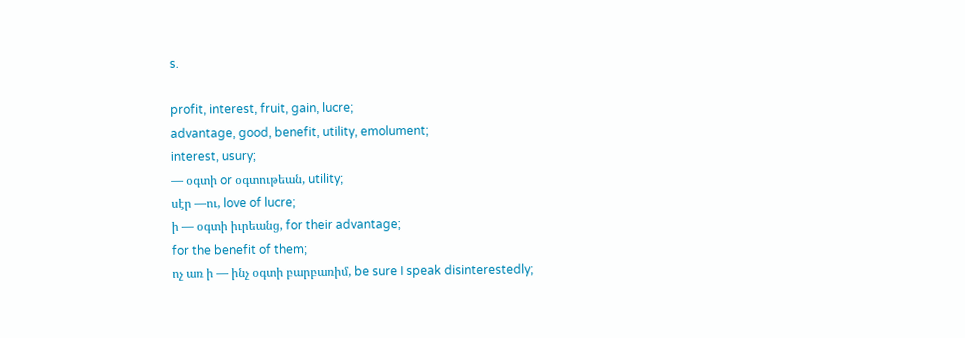s.

profit, interest, fruit, gain, lucre;
advantage, good, benefit, utility, emolument;
interest, usury;
— օգտի or օգտութեան, utility;
սէր —ու, love of lucre;
ի — օգտի իւրեանց, for their advantage;
for the benefit of them;
ոչ առ ի — ինչ օգտի բարբառիմ, be sure I speak disinterestedly;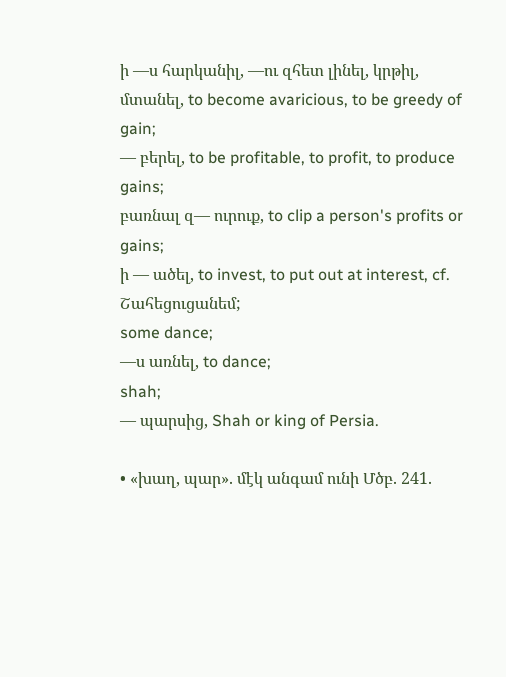ի —ս հարկանիլ, —ու զհետ լինել, կրթիլ, մտանել, to become avaricious, to be greedy of gain;
— բերել, to be profitable, to profit, to produce gains;
բառնալ զ— ուրուք, to clip a person's profits or gains;
ի — ածել, to invest, to put out at interest, cf. Շահեցուցանեմ;
some dance;
—ս առնել, to dance;
shah;
— պարսից, Shah or king of Persia.

• «խաղ, պար». մէկ անգամ ունի Մծբ. 241.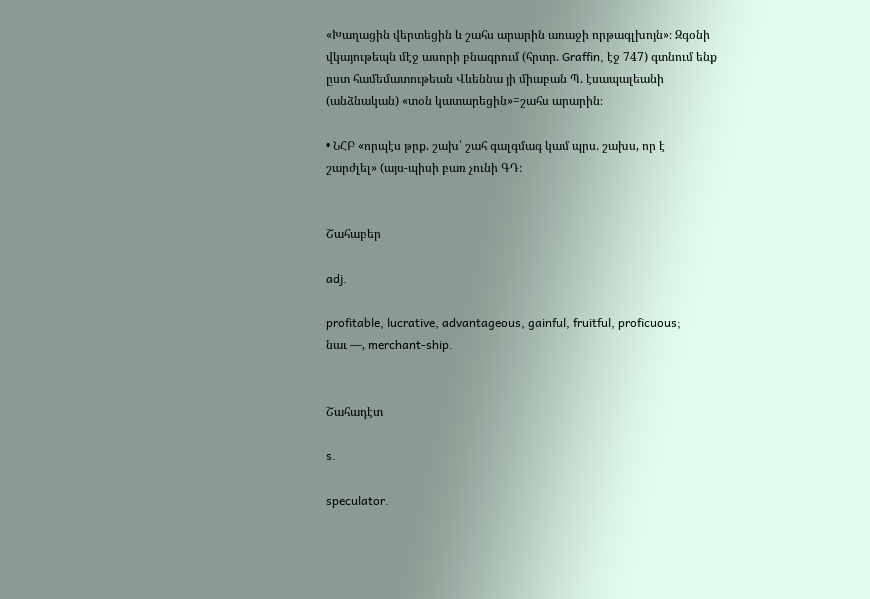«Խաղացին վերտեցին և շահս արարին առաջի որթագլխոյն»։ Զգօնի վկայութեպն մէջ ասորի բնագրում (հրտր. Graffin, էջ 747) գտնում ենք ըստ համեմատութեան Վևեննա յի միաբան Պ. էսապալեանի (անձնական) «տօն կատարեցին»=շահս արարին։

• ՆՀԲ «որպէս թրք. շախ՝ շահ գալգմագ կամ պրս. շախս, որ է շարժլել» (այս-պիսի բառ չունի ԳԴ։


Շահաբեր

adj.

profitable, lucrative, advantageous, gainful, fruitful, proficuous;
նաւ —, merchant-ship.


Շահադէտ

s.

speculator.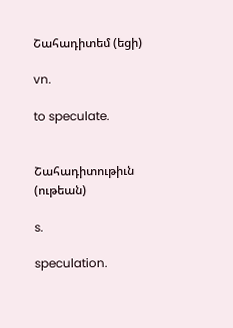Շահադիտեմ (եցի)

vn.

to speculate.


Շահադիտութիւն (ութեան)

s.

speculation.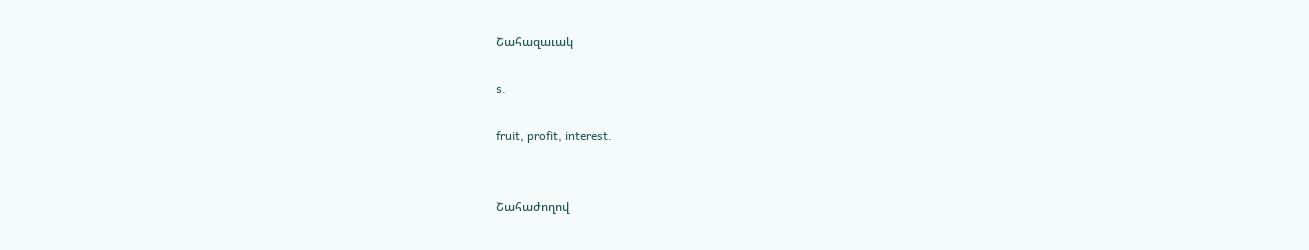Շահազաւակ

s.

fruit, profit, interest.


Շահաժողով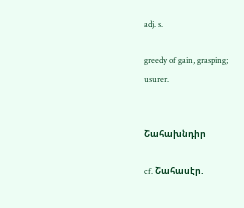adj. s.

greedy of gain, grasping;
usurer.


Շահախնդիր

cf. Շահասէր.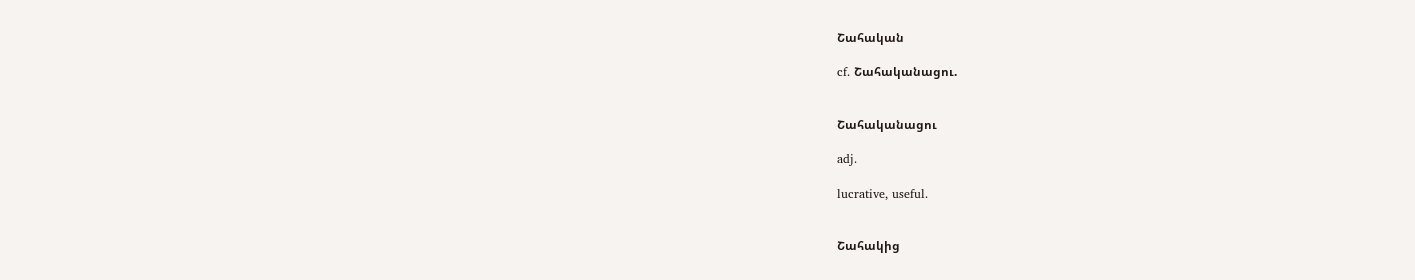Շահական

cf. Շահականացու.


Շահականացու

adj.

lucrative, useful.


Շահակից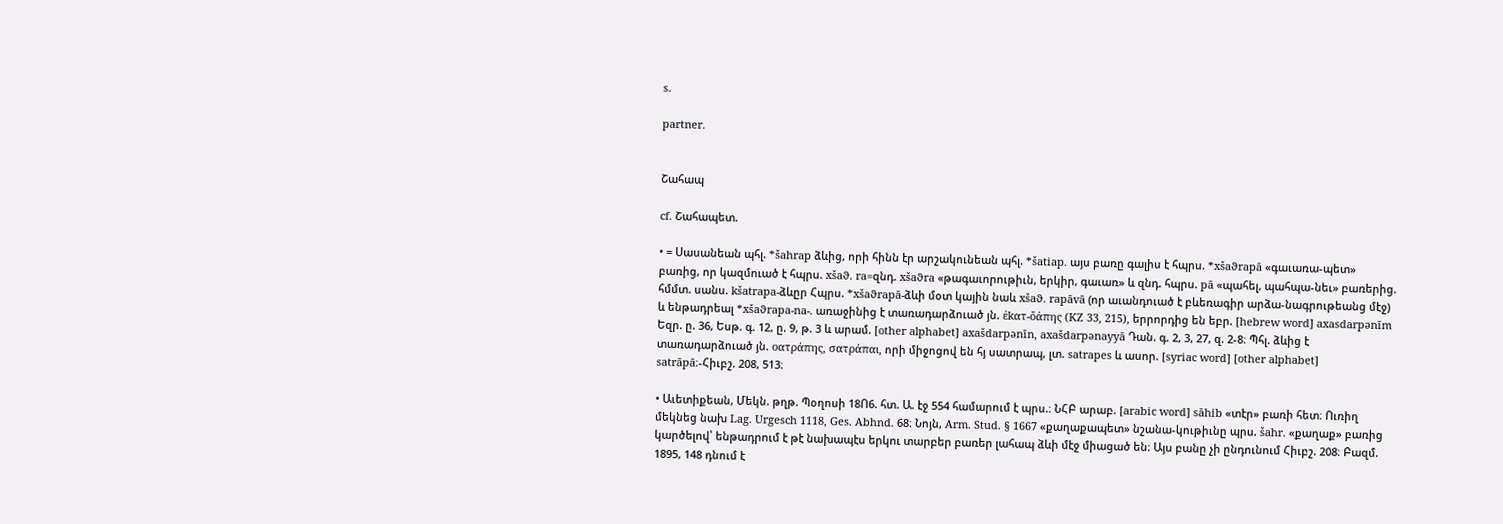s.

partner.


Շահապ

cf. Շահապետ.

• = Սասանեան պհլ. *šahrap ձևից, որի հինն էր արշակունեան պհլ. *šatiap. այս բառը գալիս է հպրս. *xšaϑrapā «գաւառա-պետ» բառից, որ կազմուած է հպրս. xšaϑ. ra=զնդ. xšaϑra «թագաւորութիւն, երկիր, գաւառ» և զնդ. հպրս. pā «պահել, պահպա-նեւ» բառերից. հմմտ. սանս. kšatrapa-ձևըր Հպրս. *xšaϑrapā-ձևի մօտ կային նաև xšaϑ. rapāvā (որ աւանդուած է բևեռագիր արձա-նագրութեանց մէջ) և ենթադրեալ *xšaϑrapa-na-. առաջինից է տառադարձուած յն. ἐkατ-ὄάπης (KZ 33, 215), երրորդից են եբր. [hebrew word] axasdarpənīm Եզր. ը. 36, Եսթ. գ. 12, ը. 9, թ. 3 և արամ. [other alphabet] axašdarpənīn, axašdarpənayyā Դան. գ. 2, 3, 27, զ. 2-8։ Պհլ. ձևից է տառադարձուած յն. οατράπης, σατράπαι, որի միջոցով են հյ սատրապ, լտ. satrapes և ասոր. [syriac word] [other alphabet] satrāpā։-Հիւբշ. 208, 513։

• Աւետիքեան, Մեկն. թղթ. Պօղոսի 18Ո6. հտ. Ա. էջ 554 համարում է պրս.։ ՆՀԲ արաբ. [arabic word] sāhib «տէր» բառի հետ։ Ուռիղ մեկնեց նախ Lag. Urgesch 1118, Ges. Abhnd. 68։ Նոյն, Arm. Stud. § 1667 «քաղաքապետ» նշանա-կութիւնը պրս. šahr. «քաղաք» բառից կարծելով՝ ենթադրում է թէ նախապէս երկու տարբեր բառեր լահապ ձևի մէջ միացած են։ Այս բանը չի ընդունում Հիւբշ. 208։ Բազմ. 1895, 148 դնում է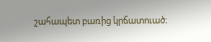շահապետ բառից կրճատուած։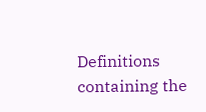Definitions containing the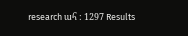research ահ : 1297 Results